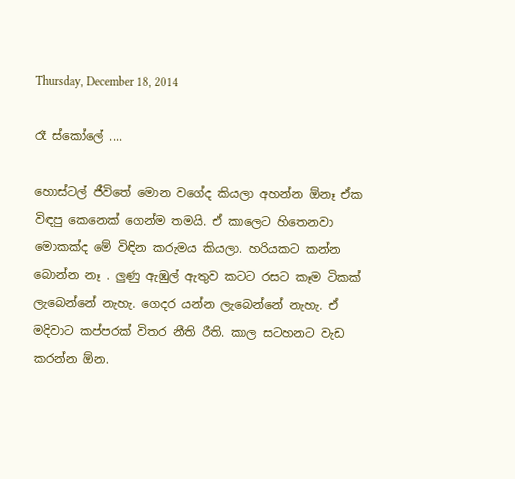Thursday, December 18, 2014

රෑ ස්කෝලේ ....

හොස්ටල් ජීවිතේ මොන වගේද කියලා අහන්න ඕනෑ ඒක විඳපු කෙනෙක් ගෙන්ම තමයි. ඒ කාලෙට හිතෙනවා මොකක්ද මේ විඳින කරුමය කියලා. හරියකට කන්න බොන්න නෑ . ලුණු ඇඹුල් ඇතුව කටට රසට කෑම ටිකක් ලැබෙන්නේ නැහැ. ගෙදර යන්න ලැබෙන්නේ නැහැ. ඒ මදිවාට කප්පරක් විතර නීති රීති. කාල සටහනට වැඩ කරන්න ඕන.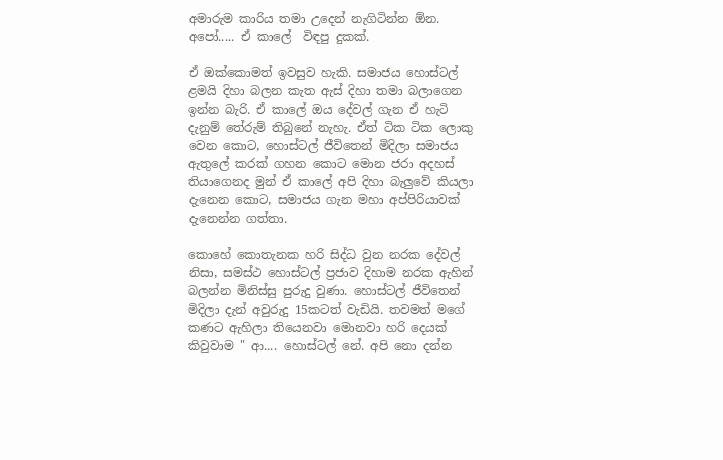අමාරුම කාරිය තමා උදෙන් නැගිටින්න ඕන. අපෝ..... ඒ කාලේ  විඳපු දුකක්.

ඒ ඔක්කොමත් ඉවසුව හැකි. සමාජය හොස්ටල් ළමයි දිහා බලන කැත ඇස් දිහා තමා බලාගෙන ඉන්න බැරි. ඒ කාලේ ඔය දේවල් ගැන ඒ හැටි දැනුම් තේරුම් තිබුනේ නැහැ. ඒත් ටික ටික ලොකු වෙන කොට, හොස්ටල් ජීවිතෙන් මිදිලා සමාජය ඇතුලේ කරක් ගහන කොට මොන ජරා අදහස් තියාගෙනද මුන් ඒ කාලේ අපි දිහා බැලුවේ කියලා දැනෙන කොට, සමාජය ගැන මහා අප්පිරියාවක් දැනෙන්න ගත්තා.

කොහේ කොතැනක හරි සිද්ධ වුන නරක දේවල් නිසා, සමස්ථ හොස්ටල් ප්‍රජාව දිහාම නරක ඇහින් බලන්න මිනිස්සු පුරුදු වුණා. හොස්ටල් ජීවිතෙන් මිදිලා දැන් අවුරුදු 15කටත් වැඩියි. තවමත් මගේ කණට ඇහිලා තියෙනවා මොනවා හරි දෙයක් කිවුවාම " ආ.... හොස්ටල් නේ. අපි නො දන්න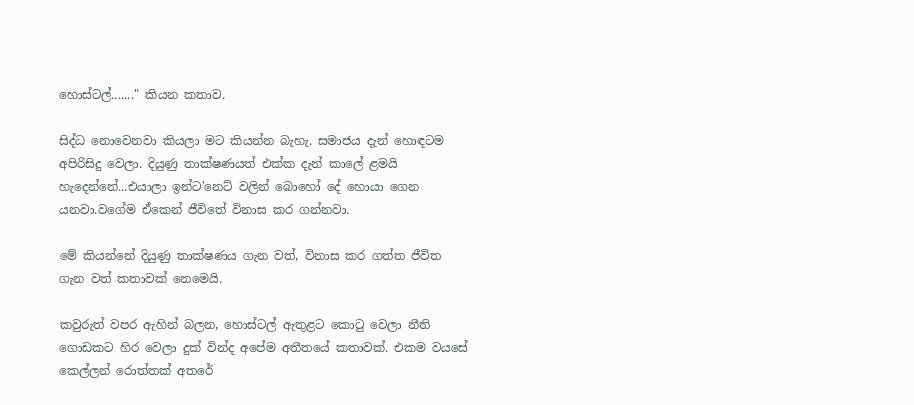හොස්ටල්......." කියන කතාව.

සිද්ධ නොවෙනවා කියලා මට කියන්න බැහැ. සමාජය දැන් හොඳටම අපිරිසිදු වෙලා. දියුණු තාක්ෂණයත් එක්ක දැන් කාලේ ළමයි හැදෙන්නේ...එයාලා ඉන්ට'නෙට් වලින් බොහෝ දේ හොයා ගෙන යනවා.වගේම ඒකෙන් ජීවිතේ විනාස කර ගන්නවා.

මේ කියන්නේ දියුණු තාක්ෂණය ගැන වත්, විනාස කර ගත්ත ජීවිත ගැන වත් කතාවක් නෙමෙයි.

කවුරුත් වපර ඇහින් බලන, හොස්ටල් ඇතුළට කොටු වෙලා නීති ගොඩකට හිර වෙලා දුක් වින්ද අපේම අතීතයේ කතාවක්. එකම වයසේ කෙල්ලන් රොත්තක් අතරේ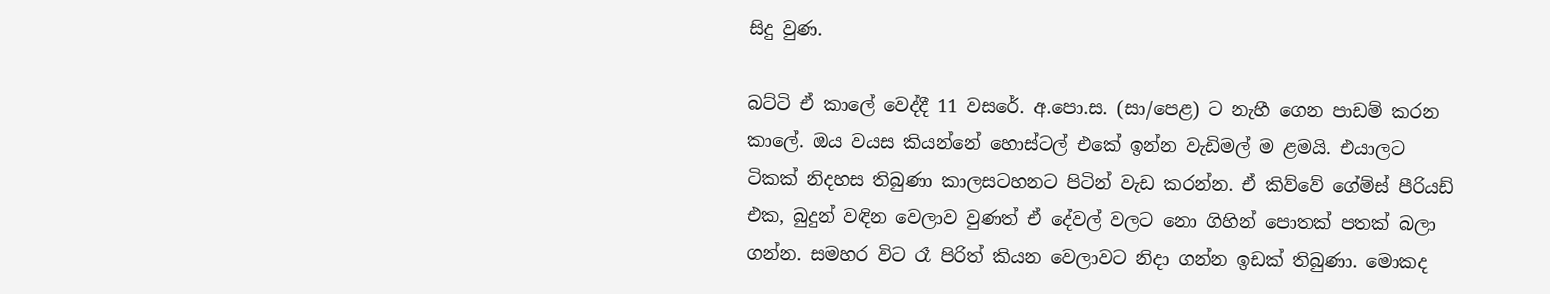සිදු වුණ.

බට්ටි ඒ කාලේ වෙද්දී 11 වසරේ. අ.පො.ස. (සා/පෙළ) ට නැහී ගෙන පාඩම් කරන කාලේ. ඔය වයස කියන්නේ හොස්ටල් එකේ ඉන්න වැඩිමල් ම ළමයි. එයාලට ටිකක් නිදහස තිබුණා කාලසටහනට පිටින් වැඩ කරන්න. ඒ කිව්වේ ගේම්ස් පීරියඩ් එක, බුදුන් වඳින වෙලාව වුණත් ඒ දේවල් වලට නො ගිහින් පොතක් පතක් බලා ගන්න. සමහර විට රෑ පිරිත් කියන වෙලාවට නිදා ගන්න ඉඩක් තිබුණා. මොකද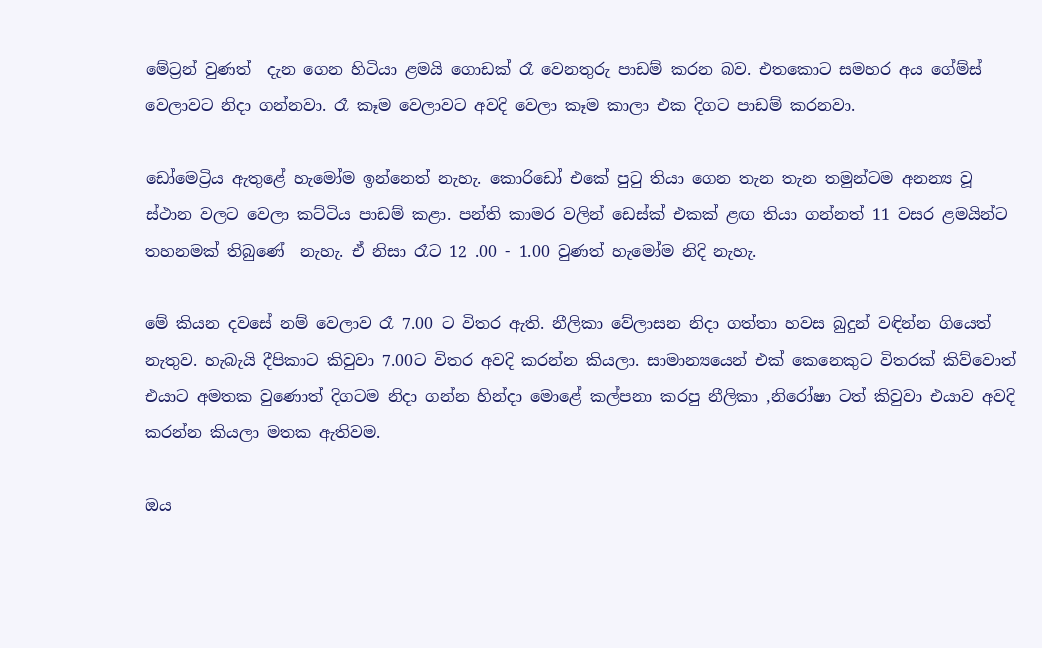මේට්‍රන් වුණත්  දැන ගෙන හිටියා ළමයි ගොඩක් රෑ වෙනතුරු පාඩම් කරන බව. එතකොට සමහර අය ගේම්ස් වෙලාවට නිදා ගන්නවා. රෑ කෑම වෙලාවට අවදි වෙලා කෑම කාලා එක දිගට පාඩම් කරනවා.

ඩෝමෙට්‍රිය ඇතුළේ හැමෝම ඉන්නෙත් නැහැ. කොරිඩෝ එකේ පුටු තියා ගෙන තැන තැන තමුන්ටම අනන්‍ය වූ ස්ථාන වලට වෙලා කට්ටිය පාඩම් කළා. පන්ති කාමර වලින් ඩෙස්ක් එකක් ළඟ තියා ගන්නත් 11 වසර ළමයින්ට තහනමක් තිබුණේ  නැහැ. ඒ නිසා රෑට 12 .00 - 1.00 වුණත් හැමෝම නිදි නැහැ.

මේ කියන දවසේ නම් වෙලාව රෑ 7.00 ට විතර ඇති. නීලිකා වේලාසන නිදා ගත්තා හවස බුදුන් වඳින්න ගියෙත් නැතුව. හැබැයි දීපිකාට කිවුවා 7.00ට විතර අවදි කරන්න කියලා. සාමාන්‍යයෙන් එක් කෙනෙකුට විතරක් කිව්වොත් එයාට අමතක වුණොත් දිගටම නිදා ගන්න හින්දා මොළේ කල්පනා කරපු නීලිකා ,නිරෝෂා ටත් කිවුවා එයාව අවදි කරන්න කියලා මතක ඇතිවම.

ඔය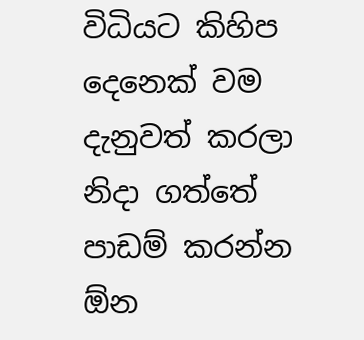විධියට කිහිප දෙනෙක් වම දැනුවත් කරලා නිදා ගත්තේ පාඩම් කරන්න ඕන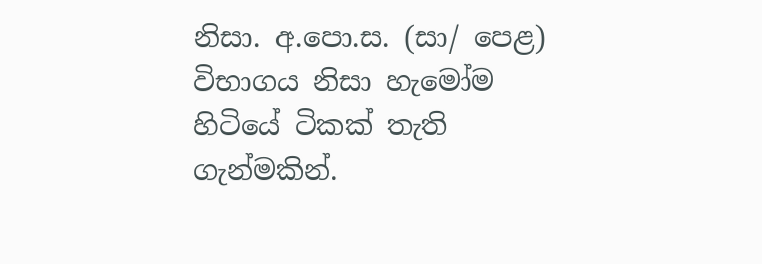නිසා. අ.පො.ස. (සා/ පෙළ) විභාගය නිසා හැමෝම හිටියේ ටිකක් තැති ගැන්මකින්.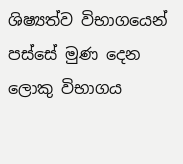ශිෂ්‍යත්ව විභාගයෙන් පස්සේ මුණ දෙන ලොකු විභාගය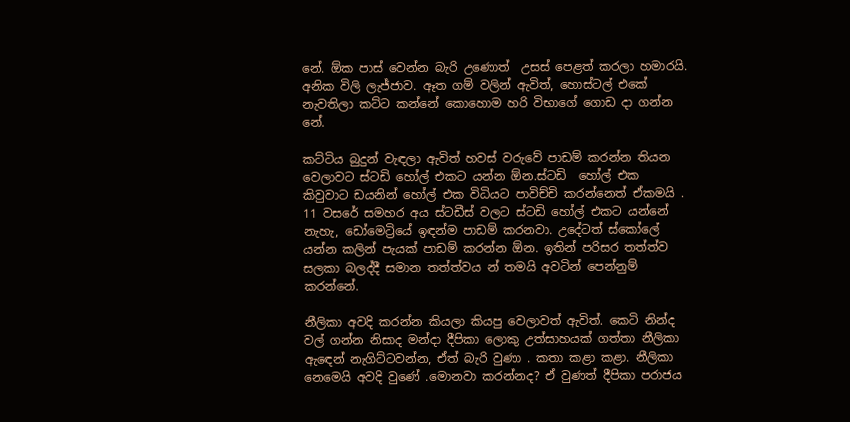නේ. ඕක පාස් වෙන්න බැරි උණොත්  උසස් පෙළත් කරලා හමාරයි. අනික විලි ලැජ්ජාව. ඈත ගම් වලින් ඇවිත්, හොස්ටල් එකේ නැවතිලා කට්ට කන්නේ කොහොම හරි විභාගේ ගොඩ දා ගන්න නේ.

කට්ටිය බුදුන් වැඳලා ඇවිත් හවස් වරුවේ පාඩම් කරන්න තියන වෙලාවට ස්ටඩි හෝල් එකට යන්න ඕන.ස්ටඩි  හෝල් එක කිවුවාට ඩයනින් හෝල් එක විධියට පාවිච්චි කරන්නෙත් ඒකමයි . 11 වසරේ සමහර අය ස්ටඩීස් වලට ස්ටඩි හෝල් එකට යන්නේ නැහැ, ඩෝමෙට්‍රියේ ඉඳන්ම පාඩම් කරනවා. උදේටත් ස්කෝලේ  යන්න කලින් පැයක් පාඩම් කරන්න ඕන. ඉතින් පරිසර තත්ත්ව සලකා බලද්දී සමාන තත්ත්වය න් තමයි අවටින් පෙන්නුම් කරන්නේ.

නීලිකා අවදි කරන්න කියලා කියපු වෙලාවත් ඇවිත්. කෙටි නින්ද වල් ගන්න නිසාද මන්දා දීපිකා ලොකු උත්සාහයක් ගත්තා නීලිකා ඇඳෙන් නැගිට්ටවන්න, ඒත් බැරි වුණා . කතා කළා කළා. නීලිකා නෙමෙයි අවදි වුණේ .මොනවා කරන්නද? ඒ වුණත් දීපිකා පරාජය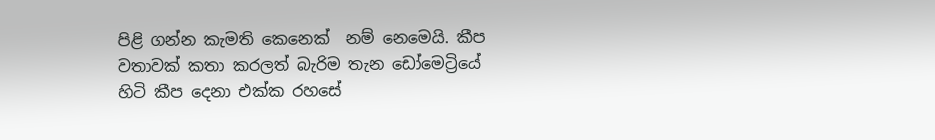පිළි ගන්න කැමති කෙනෙක්  නම් නෙමෙයි. කීප වතාවක් කතා කරලත් බැරිම තැන ඩෝමෙට්‍රියේ හිටි කීප දෙනා එක්ක රහසේ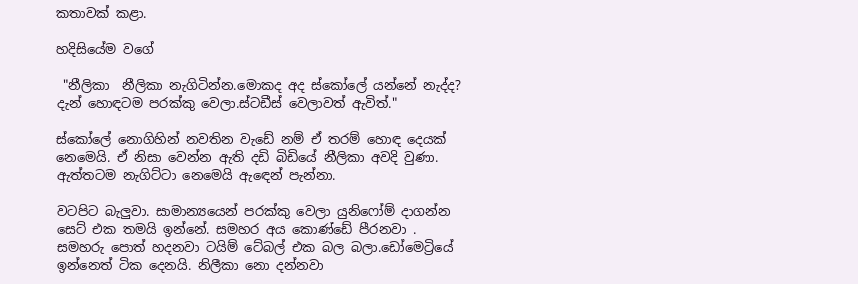කතාවක් කළා.

හදිසියේම වගේ

 "නීලිකා  නීලිකා නැගිටින්න.මොකද අද ස්කෝලේ යන්නේ නැද්ද? දැන් හොඳටම පරක්කු වෙලා.ස්ටඩීස් වෙලාවත් ඇවිත්."

ස්කෝලේ නොගිහින් නවතින වැඩේ නම් ඒ තරම් හොඳ දෙයක් නෙමෙයි. ඒ නිසා වෙන්න ඇති දඩි බිඩියේ නීලිකා අවදි වුණා. ඇත්තටම නැගිට්ටා නෙමෙයි ඇඳෙන් පැන්නා.

වටපිට බැලුවා. සාමාන්‍යයෙන් පරක්කු වෙලා යුනිෆෝම් දාගන්න සෙට් එක තමයි ඉන්නේ. සමහර අය කොණ්ඩේ පීරනවා . සමහරු පොත් හදනවා ටයිම් ටේබල් එක බල බලා.ඩෝමෙට්‍රියේ ඉන්නෙත් ටික දෙනයි. නිලීකා නො දන්නවා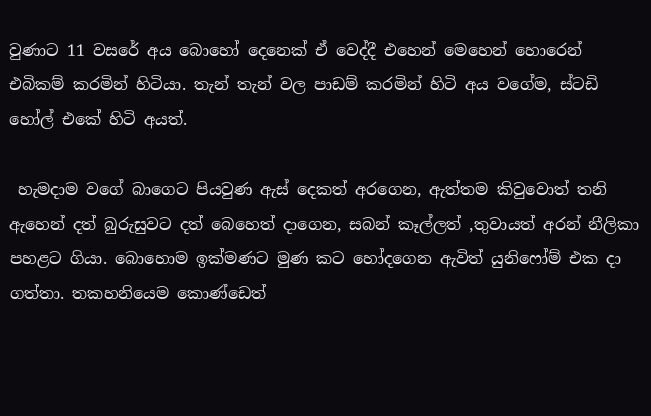වුණාට 11 වසරේ අය බොහෝ දෙනෙක් ඒ වෙද්දී එහෙන් මෙහෙන් හොරෙන් එබිකම් කරමින් හිටියා. තැන් තැන් වල පාඩම් කරමින් හිටි අය වගේම, ස්ටඩි හෝල් එකේ හිටි අයත්.

 හැමදාම වගේ බාගෙට පියවුණ ඇස් දෙකත් අරගෙන, ඇත්තම කිවුවොත් තනි ඇහෙන් දත් බුරුසුවට දත් බෙහෙත් දාගෙන, සබන් කෑල්ලත් ,තුවායත් අරන් නීලිකා පහළට ගියා. බොහොම ඉක්මණට මුණ කට හෝදගෙන ඇවිත් යුනිෆෝම් එක දා ගත්තා. තකහනියෙම කොණ්ඩෙත්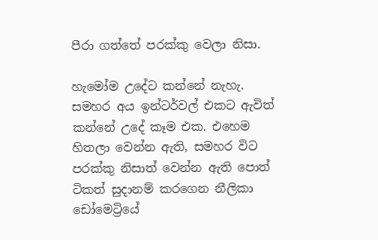පීරා ගත්තේ පරක්කු වෙලා නිසා.

හැමෝම උදේට කන්නේ නැහැ. සමහර අය ඉන්ටර්වල් එකට ඇවිත් කන්නේ උදේ කෑම එක. එහෙම හිතලා වෙන්න ඇති, සමහර විට පරක්කු නිසාත් වෙන්න ඇති පොත් ටිකත් සුදානම් කරගෙන නීලිකා ඩෝමෙට්‍රියේ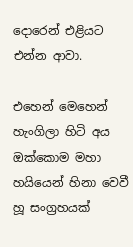දොරෙන් එළියට එන්න ආවා.

එහෙන් මෙහෙන් හැංගිලා හිටි අය ඔක්කොම මහා හයියෙන් හිනා වෙවී හූ සංග්‍රහයක්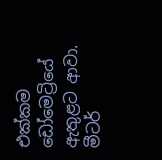එක්කම ඩෝමෙට්‍රියේ ඇතුළට ආවා. මීටර්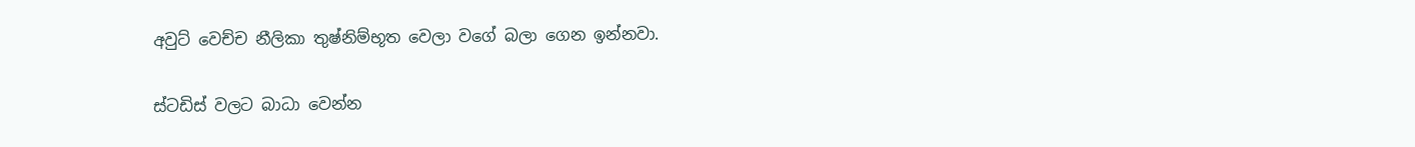අවුට් වෙච්ච නීලිකා තුෂ්නිම්භූත වෙලා වගේ බලා ගෙන ඉන්නවා.

ස්ටඩිස් වලට බාධා වෙන්න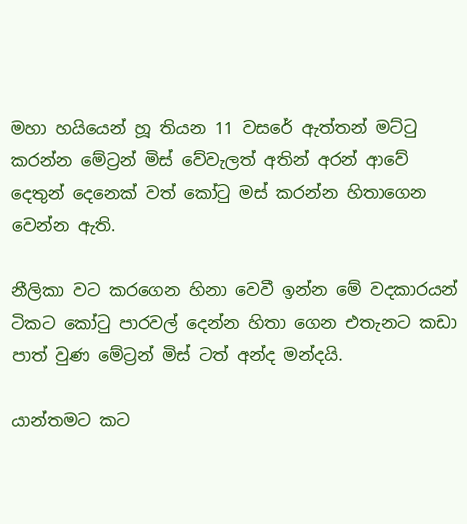මහා හයියෙන් හූ තියන 11 වසරේ ඇත්තන් මට්ටු කරන්න මේට්‍රන් මිස් වේවැලත් අතින් අරන් ආවේ දෙතුන් දෙනෙක් වත් කෝටු මස් කරන්න හිතාගෙන වෙන්න ඇති.

නීලිකා වට කරගෙන හිනා වෙවී ඉන්න මේ වදකාරයන් ටිකට කෝටු පාරවල් දෙන්න හිතා ගෙන එතැනට කඩා පාත් වුණ මේට්‍රන් මිස් ටත් අන්ද මන්දයි.

යාන්තමට කට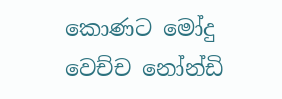කොණට මෝදු වෙච්ච නෝන්ඩි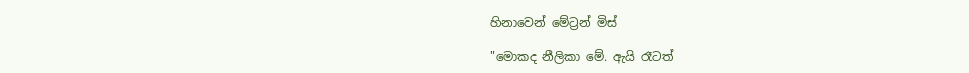හිනාවෙන් මේට්‍රන් මිස්

"මොකද නීලිකා මේ. ඇයි රෑටත්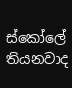ස්කෝලේ තියනවාද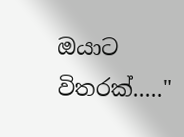ඔයාට විතරක්....."